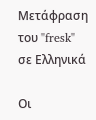Μετάφραση του "fresk" σε Ελληνικά

Οι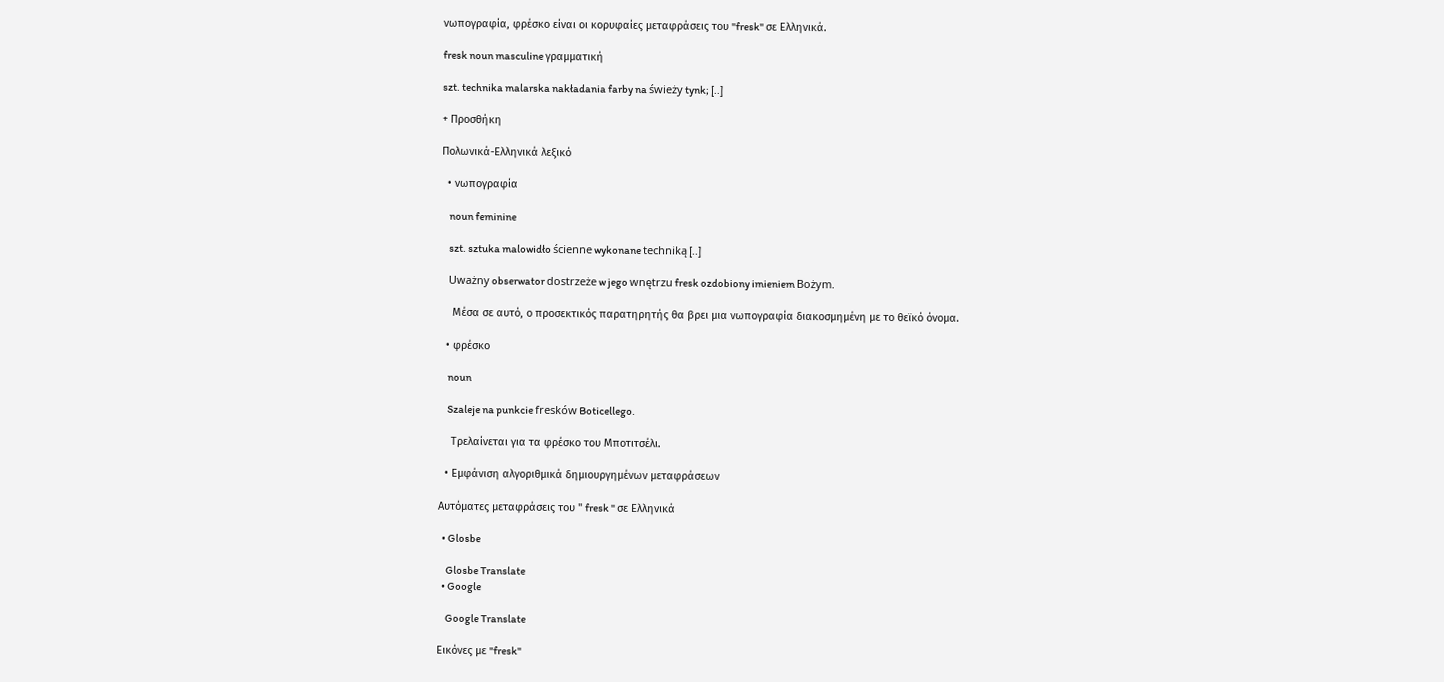νωπογραφία, φρέσκο είναι οι κορυφαίες μεταφράσεις του "fresk" σε Ελληνικά.

fresk noun masculine γραμματική

szt. technika malarska nakładania farby na świeży tynk; [..]

+ Προσθήκη

Πολωνικά-Ελληνικά λεξικό

  • νωπογραφία

    noun feminine

    szt. sztuka malowidło ścienne wykonane techniką [..]

    Uważny obserwator dostrzeże w jego wnętrzu fresk ozdobiony imieniem Bożym.

    Μέσα σε αυτό, ο προσεκτικός παρατηρητής θα βρει μια νωπογραφία διακοσμημένη με το θεϊκό όνομα.

  • φρέσκο

    noun

    Szaleje na punkcie fresków Boticellego.

    Τρελαίνεται για τα φρέσκο του Μποτιτσέλι.

  • Εμφάνιση αλγοριθμικά δημιουργημένων μεταφράσεων

Αυτόματες μεταφράσεις του " fresk " σε Ελληνικά

  • Glosbe

    Glosbe Translate
  • Google

    Google Translate

Εικόνες με "fresk"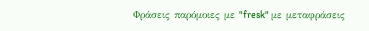Φράσεις παρόμοιες με "fresk" με μεταφράσεις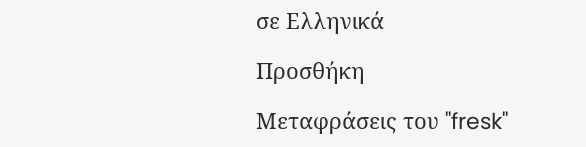σε Ελληνικά

Προσθήκη

Μεταφράσεις του "fresk"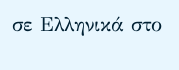σε Ελληνικά στο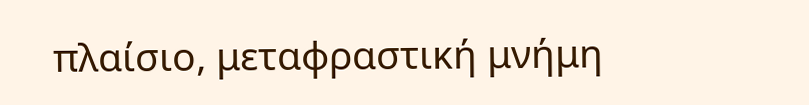πλαίσιο, μεταφραστική μνήμη